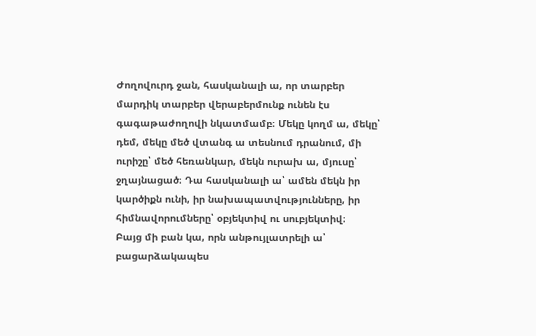Ժողովուրդ ջան, հասկանալի ա, որ տարբեր մարդիկ տարբեր վերաբերմունք ունեն էս գագաթաժողովի նկատմամբ։ Մեկը կողմ ա, մեկը՝ դեմ, մեկը մեծ վտանգ ա տեսնում դրանում, մի ուրիշը՝ մեծ հեռանկար, մեկն ուրախ ա, մյուսը՝ ջղայնացած։ Դա հասկանալի ա՝ ամեն մեկն իր կարծիքն ունի, իր նախապատվությունները, իր հիմնավորումները՝ օբյեկտիվ ու սուբյեկտիվ։
Բայց մի բան կա, որն անթույլատրելի ա՝ բացարձակապես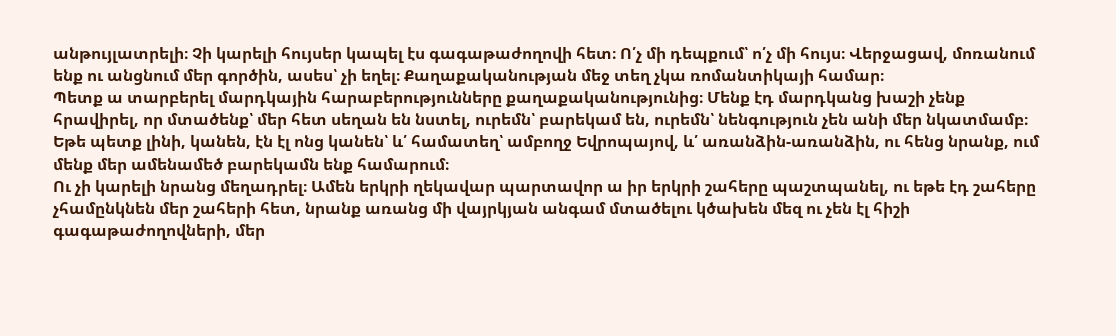անթույլատրելի։ Չի կարելի հույսեր կապել էս գագաթաժողովի հետ։ Ո՛չ մի դեպքում՝ ո՛չ մի հույս։ Վերջացավ, մոռանում ենք ու անցնում մեր գործին, ասես՝ չի եղել։ Քաղաքականության մեջ տեղ չկա ռոմանտիկայի համար։
Պետք ա տարբերել մարդկային հարաբերությունները քաղաքականությունից։ Մենք էդ մարդկանց խաշի չենք հրավիրել, որ մտածենք՝ մեր հետ սեղան են նստել, ուրեմն՝ բարեկամ են, ուրեմն՝ նենգություն չեն անի մեր նկատմամբ։ Եթե պետք լինի, կանեն, էն էլ ոնց կանեն՝ և՛ համատեղ՝ ամբողջ Եվրոպայով, և՛ առանձին-առանձին, ու հենց նրանք, ում մենք մեր ամենամեծ բարեկամն ենք համարում։
Ու չի կարելի նրանց մեղադրել։ Ամեն երկրի ղեկավար պարտավոր ա իր երկրի շահերը պաշտպանել, ու եթե էդ շահերը չհամընկնեն մեր շահերի հետ, նրանք առանց մի վայրկյան անգամ մտածելու կծախեն մեզ ու չեն էլ հիշի գագաթաժողովների, մեր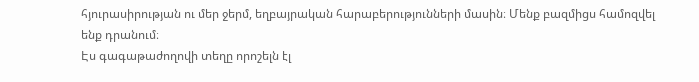հյուրասիրության ու մեր ջերմ, եղբայրական հարաբերությունների մասին։ Մենք բազմիցս համոզվել ենք դրանում։
Էս գագաթաժողովի տեղը որոշելն էլ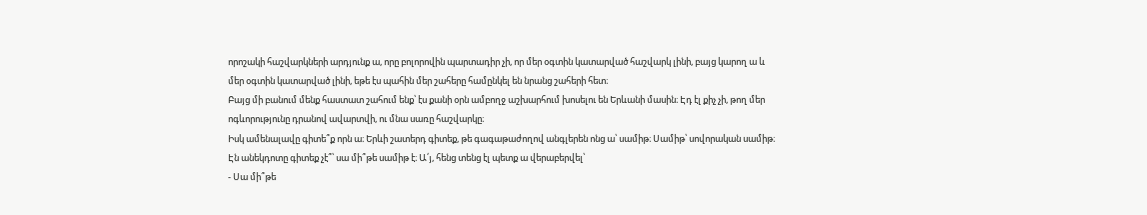որոշակի հաշվարկների արդյունք ա, որը բոլորովին պարտադիր չի, որ մեր օգտին կատարված հաշվարկ լինի, բայց կարող ա և մեր օգտին կատարված լինի, եթե էս պահին մեր շահերը համընկել են նրանց շահերի հետ։
Բայց մի բանում մենք հաստատ շահում ենք՝ էս քանի օրն ամբողջ աշխարհում խոսելու են Երևանի մասին։ Էդ էլ քիչ չի, թող մեր ոգևորությունը դրանով ավարտվի, ու մնա սառը հաշվարկը։
Իսկ ամենալավը գիտե՞ք որն ա։ Երևի շատերդ գիտեք, թե գագաթաժողով անգլերեն ոնց ա՝ սամիթ։ Սամիթ՝ սովորական սամիթ։ Էն անեկդոտը գիտեք չէ՞՝ սա մի՞թե սամիթ է։ Ա՛յ, հենց տենց էլ պետք ա վերաբերվել՝
- Սա մի՞թե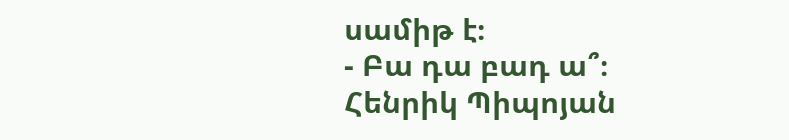սամիթ է։
- Բա դա բադ ա՞։
Հենրիկ Պիպոյան